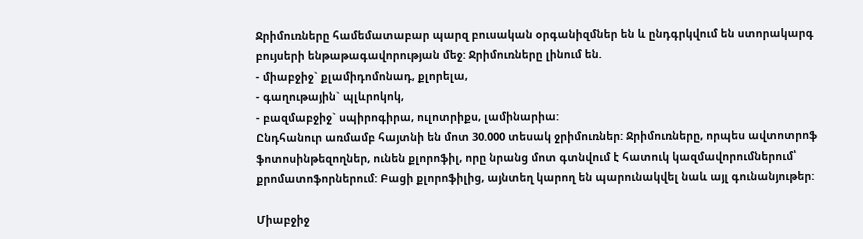Ջրիմուռները համեմատաբար պարզ բուսական օրգանիզմներ են և ընդգրկվում են ստորակարգ բույսերի ենթաթագավորության մեջ: Ջրիմուռները լինում են.
- միաբջիջ` քլամիդոմոնադ, քլորելա,
- գաղութային` պլևրոկոկ,
- բազմաբջիջ` սպիրոգիրա, ուլոտրիքս, լամինարիա:
Ընդհանուր առմամբ հայտնի են մոտ 30.000 տեսակ ջրիմուռներ: Ջրիմուռները, որպես ավտոտրոֆ ֆոտոսինթեզողներ, ունեն քլորոֆիլ, որը նրանց մոտ գտնվում է հատուկ կազմավորումներում՝ քրոմատոֆորներում: Բացի քլորոֆիլից, այնտեղ կարող են պարունակվել նաև այլ գունանյութեր:

Միաբջիջ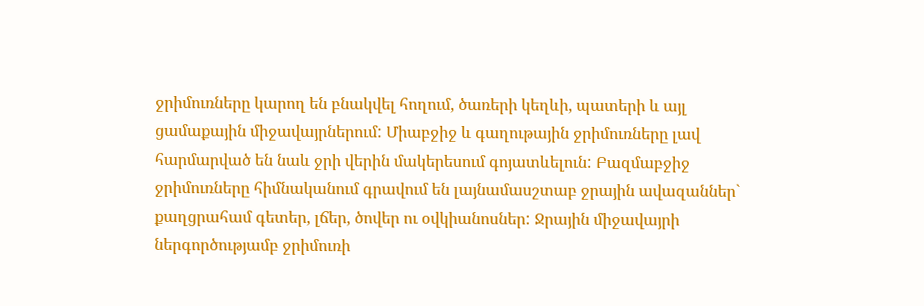ջրիմուռները կարող են բնակվել հողում, ծառերի կեղևի, պատերի և այլ ցամաքային միջավայրներում: Միաբջիջ և գաղութային ջրիմուռները լավ հարմարված են նաև ջրի վերին մակերեսում գոյատևելուն: Բազմաբջիջ ջրիմուռները հիմնականում գրավում են լայնամասշտաբ ջրային ավազաններ` քաղցրահամ գետեր, լճեր, ծովեր ու օվկիանոսներ: Ջրային միջավայրի ներգործությամբ ջրիմուռի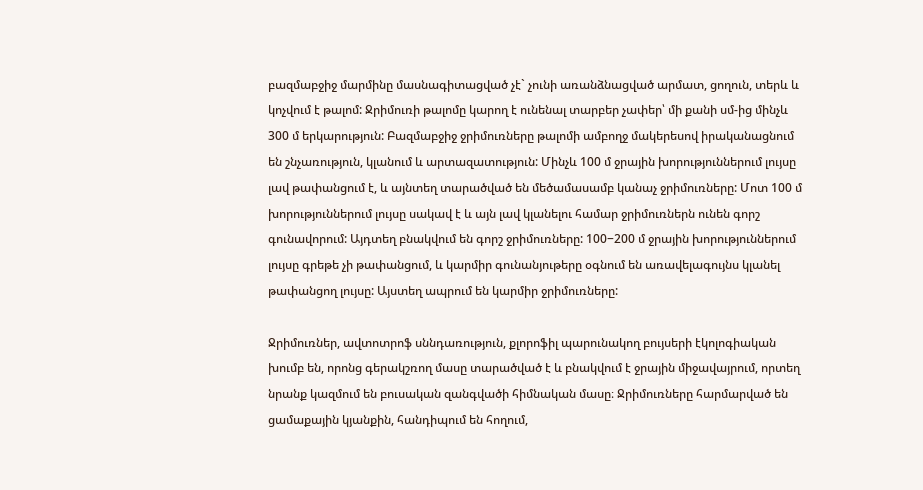բազմաբջիջ մարմինը մասնագիտացված չէ` չունի առանձնացված արմատ, ցողուն, տերև և կոչվում է թալոմ: Ջրիմուռի թալոմը կարող է ունենալ տարբեր չափեր՝ մի քանի սմ-ից մինչև 300 մ երկարություն: Բազմաբջիջ ջրիմուռները թալոմի ամբողջ մակերեսով իրականացնում են շնչառություն, կլանում և արտազատություն: Մինչև 100 մ ջրային խորություններում լույսը լավ թափանցում է, և այնտեղ տարածված են մեծամասամբ կանաչ ջրիմուռները: Մոտ 100 մ խորություններում լույսը սակավ է և այն լավ կլանելու համար ջրիմուռներն ունեն գորշ գունավորում: Այդտեղ բնակվում են գորշ ջրիմուռները: 100−200 մ ջրային խորություններում լույսը գրեթե չի թափանցում, և կարմիր գունանյութերը օգնում են առավելագույնս կլանել թափանցող լույսը: Այստեղ ապրում են կարմիր ջրիմուռները:

Ջրիմուռներ, ավտոտրոֆ սննդառություն, քլորոֆիլ պարունակող բույսերի էկոլոգիական խումբ են, որոնց գերակշռող մասը տարածված է և բնակվում է ջրային միջավայրում, որտեղ նրանք կազմում են բուսական զանգվածի հիմնական մասը։ Ջրիմուռները հարմարված են ցամաքային կյանքին, հանդիպում են հողում,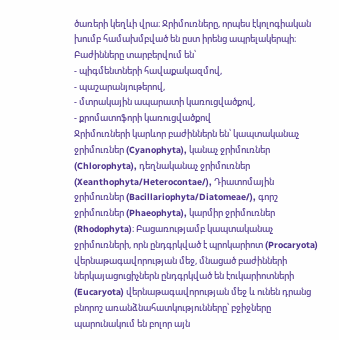ծառերի կեղևի վրա։ Ջրիմուռները, որպես էկոլոգիական խումբ համախմբված են ըստ իրենց ապրելակերպի։ Բաժինները տարբերվում են՝
- պիգմենտների հավաքակազմով,
- պաշարանյութերով,
- մտրակային ապարատի կառուցվածքով,
- քրոմատոֆորի կառուցվածքով
Ջրիմուռների կարևոր բաժիններն են՝ կապտականաչ ջրիմուռներ (Cyanophyta), կանաչ ջրիմուռներ (Chlorophyta), դեղնականաչ ջրիմուռներ (Xeanthophyta/Heterocontae/), Դիատոմային ջրիմուռներ (Bacillariophyta/Diatomeae/), գորշ ջրիմուռներ (Phaeophyta), կարմիր ջրիմուռներ (Rhodophyta)։ Բացառությամբ կապտականաչ ջրիմուռների, որն ընդգրկված է պրոկարիոտ (Procaryota) վերնաթագավորության մեջ, մնացած բաժինների ներկայացուցիչներն ընդգրկված են էուկարիոտների (Eucaryota) վերնաթագավորության մեջ և ունեն դրանց բնորոշ առանձնահատկությունները՝ բջիջները պարունակում են բոլոր այն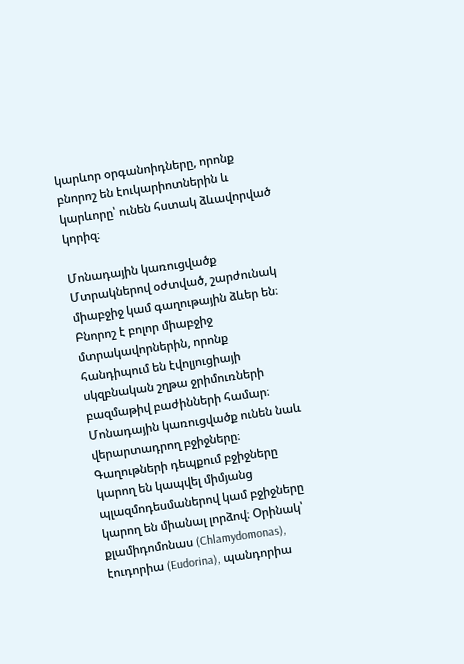կարևոր օրգանոիդները, որոնք բնորոշ են էուկարիոտներին և կարևորը՝ ունեն հստակ ձևավորված կորիզ։

Մոնադային կառուցվածք
Մտրակներով օժտված, շարժունակ միաբջիջ կամ գաղութային ձևեր են։ Բնորոշ է բոլոր միաբջիջ մտրակավորներին, որոնք հանդիպում են էվոլյուցիայի սկզբնական շղթա ջրիմուռների բազմաթիվ բաժինների համար։ Մոնադային կառուցվածք ունեն նաև վերարտադրող բջիջները։ Գաղութների դեպքում բջիջները կարող են կապվել միմյանց պլազմոդեսմաներով կամ բջիջները կարող են միանալ լորձով։ Օրինակ՝ քլամիդոմոնաս (Chlamydomonas), էուդորիա (Eudorina), պանդորիա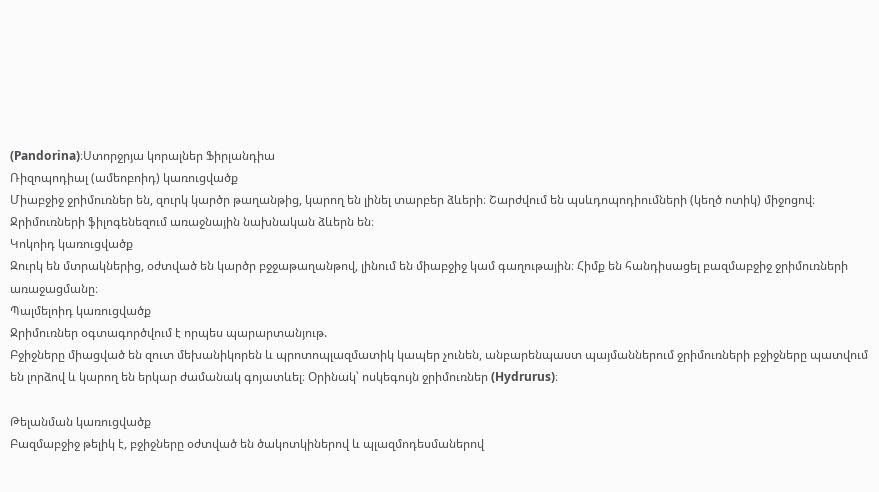(Pandorina)։Ստորջրյա կորալներ Ֆիրլանդիա
Ռիզոպոդիալ (ամեոբոիդ) կառուցվածք
Միաբջիջ ջրիմուռներ են, զուրկ կարծր թաղանթից, կարող են լինել տարբեր ձևերի։ Շարժվում են պսևդոպոդիումների (կեղծ ոտիկ) միջոցով։ Ջրիմուռների ֆիլոգենեզում առաջնային նախնական ձևերն են։
Կոկոիդ կառուցվածք
Զուրկ են մտրակներից, օժտված են կարծր բջջաթաղանթով, լինում են միաբջիջ կամ գաղութային։ Հիմք են հանդիսացել բազմաբջիջ ջրիմուռների առաջացմանը։
Պալմելոիդ կառուցվածք
Ջրիմուռներ օգտագործվում է որպես պարարտանյութ.
Բջիջները միացված են զուտ մեխանիկորեն և պրոտոպլազմատիկ կապեր չունեն, անբարենպաստ պայմաններում ջրիմուռների բջիջները պատվում են լորձով և կարող են երկար ժամանակ գոյատևել։ Օրինակ՝ ոսկեգույն ջրիմուռներ (Hydrurus)։

Թելանման կառուցվածք
Բազմաբջիջ թելիկ է, բջիջները օժտված են ծակոտկիներով և պլազմոդեսմաներով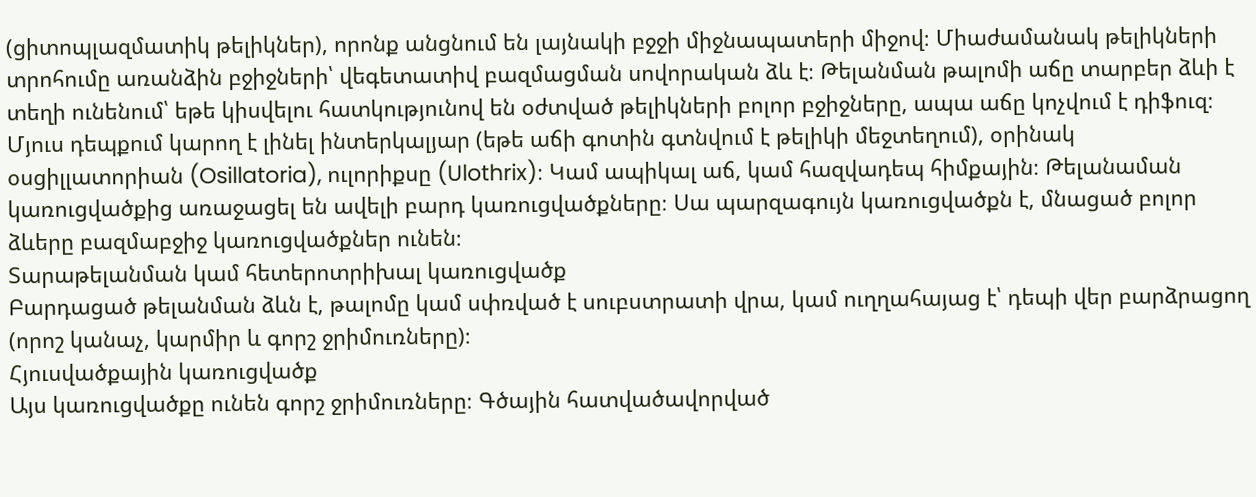(ցիտոպլազմատիկ թելիկներ), որոնք անցնում են լայնակի բջջի միջնապատերի միջով։ Միաժամանակ թելիկների տրոհումը առանձին բջիջների՝ վեգետատիվ բազմացման սովորական ձև է։ Թելանման թալոմի աճը տարբեր ձևի է տեղի ունենում՝ եթե կիսվելու հատկությունով են օժտված թելիկների բոլոր բջիջները, ապա աճը կոչվում է դիֆուզ։ Մյուս դեպքում կարող է լինել ինտերկալյար (եթե աճի գոտին գտնվում է թելիկի մեջտեղում), օրինակ օսցիլլատորիան (Osillatoria), ուլորիքսը (Ulothrix)։ Կամ ապիկալ աճ, կամ հազվադեպ հիմքային։ Թելանաման կառուցվածքից առաջացել են ավելի բարդ կառուցվածքները։ Սա պարզագույն կառուցվածքն է, մնացած բոլոր ձևերը բազմաբջիջ կառուցվածքներ ունեն։
Տարաթելանման կամ հետերոտրիխալ կառուցվածք
Բարդացած թելանման ձևն է, թալոմը կամ սփռված է սուբստրատի վրա, կամ ուղղահայաց է՝ դեպի վեր բարձրացող (որոշ կանաչ, կարմիր և գորշ ջրիմուռները)։
Հյուսվածքային կառուցվածք
Այս կառուցվածքը ունեն գորշ ջրիմուռները։ Գծային հատվածավորված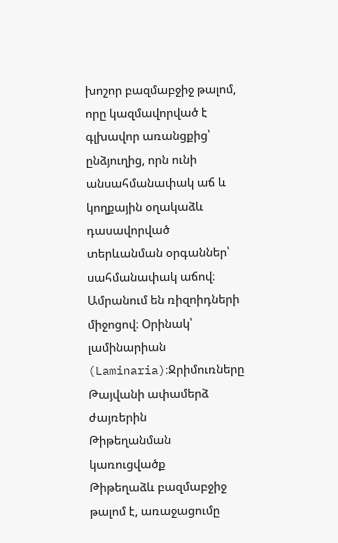խոշոր բազմաբջիջ թալոմ, որը կազմավորված է գլխավոր առանցքից՝ ընձյուղից, որն ունի անսահմանափակ աճ և կողքային օղակաձև դասավորված տերևանման օրգաններ՝ սահմանափակ աճով։ Ամրանում են ռիզոիդների միջոցով։ Օրինակ՝ լամինարիան (Laminaria)։Ջրիմուռները Թայվանի ափամերձ ժայռերին
Թիթեղանման կառուցվածք
Թիթեղաձև բազմաբջիջ թալոմ է, առաջացումը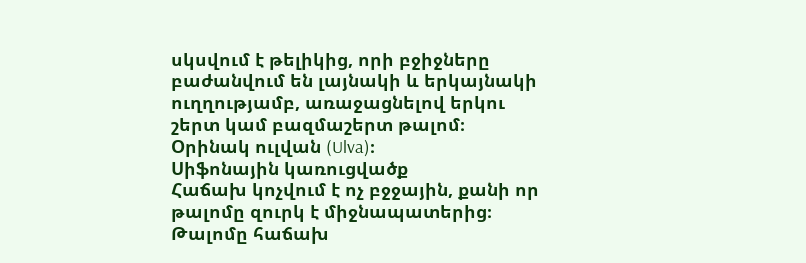սկսվում է թելիկից, որի բջիջները բաժանվում են լայնակի և երկայնակի ուղղությամբ, առաջացնելով երկու շերտ կամ բազմաշերտ թալոմ։ Օրինակ ուլվան (Ulva)։
Սիֆոնային կառուցվածք
Հաճախ կոչվում է ոչ բջջային, քանի որ թալոմը զուրկ է միջնապատերից։ Թալոմը հաճախ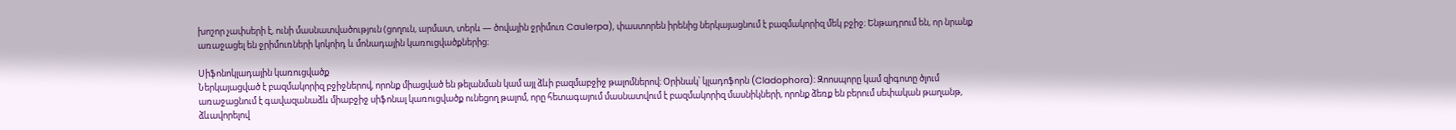խոշոր չափսերի է, ունի մասնատվածություն (ցողուն, արմատ, տերև — ծովային ջրիմուռ Caulerpa), փաստորեն իրենից ներկայացնում է բազմակորիզ մեկ բջիջ։ Ենթադրում են, որ նրանք առաջացել են ջրիմուռների կոկոիդ և մոնադային կառուցվածքներից։

Սիֆոնոկլադային կառուցվածք
Ներկայացված է բազմակորիզ բջիջներով, որոնք միացված են թելանման կամ այլ ձևի բազմաբջիջ թալոմներով։ Օրինակ՝ կլադոֆորն (Cladophora)։ Զոոսպորը կամ զիգոտը ծլում առաջացնում է գավազանաձև միաբջիջ սիֆոնալ կառուցվածք ունեցող թալոմ, որը հետագայում մասնատվում է բազմակորիզ մասնիկների, որոնք ձեռք են բերում սեփական թաղանթ, ձևավորելով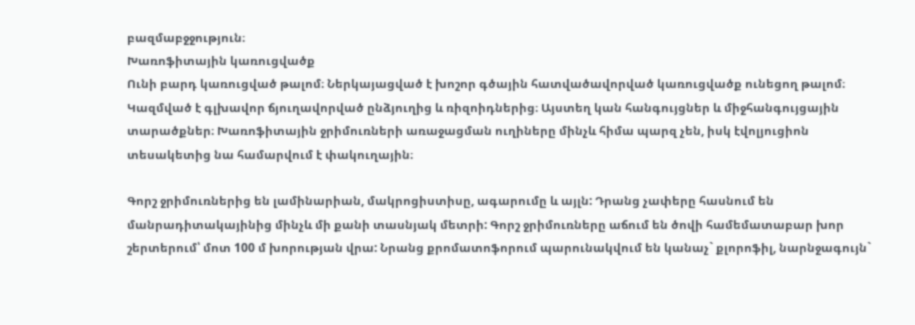բազմաբջջություն։
Խառոֆիտային կառուցվածք
Ունի բարդ կառուցված թալոմ։ Ներկայացված է խոշոր գծային հատվածավորված կառուցվածք ունեցող թալոմ։ Կազմված է գլխավոր ճյուղավորված ընձյուղից և ռիզոիդներից։ Այստեղ կան հանգույցներ և միջհանգույցային տարածքներ։ Խառոֆիտային ջրիմուռների առաջացման ուղիները մինչև հիմա պարզ չեն, իսկ էվոլյուցիոն տեսակետից նա համարվում է փակուղային։

Գորշ ջրիմուռներից են լամինարիան, մակրոցիստիսը, ագարումը և այլն: Դրանց չափերը հասնում են մանրադիտակայինից մինչև մի քանի տասնյակ մետրի: Գորշ ջրիմուռները աճում են ծովի համեմատաբար խոր շերտերում՝ մոտ 100 մ խորության վրա: Նրանց քրոմատոֆորում պարունակվում են կանաչ` քլորոֆիլ, նարնջագույն`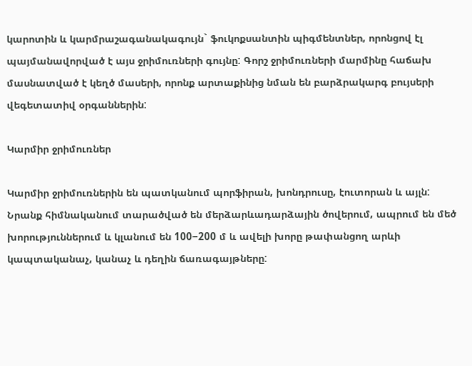կարոտին և կարմրաշագանակագույն` ֆուկոքսանտին պիգմենտներ, որոնցով էլ պայմանավորված է այս ջրիմուռների գույնը: Գորշ ջրիմուռների մարմինը հաճախ մասնատված է կեղծ մասերի, որոնք արտաքինից նման են բարձրակարգ բույսերի վեգետատիվ օրգաններին:

Կարմիր ջրիմուռներ

Կարմիր ջրիմուռներին են պատկանում պորֆիրան, խոնդրուսը, էուտորան և այլն: Նրանք հիմնականում տարածված են մերձարևադարձային ծովերում, ապրում են մեծ խորություններում և կլանում են 100−200 մ և ավելի խորը թափանցող արևի կապտականաչ, կանաչ և դեղին ճառագայթները: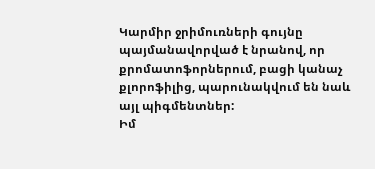Կարմիր ջրիմուռների գույնը պայմանավորված է նրանով, որ քրոմատոֆորներում, բացի կանաչ քլորոֆիլից, պարունակվում են նաև այլ պիգմենտներ:
Իմ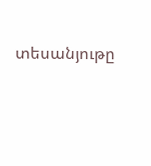տեսանյութը